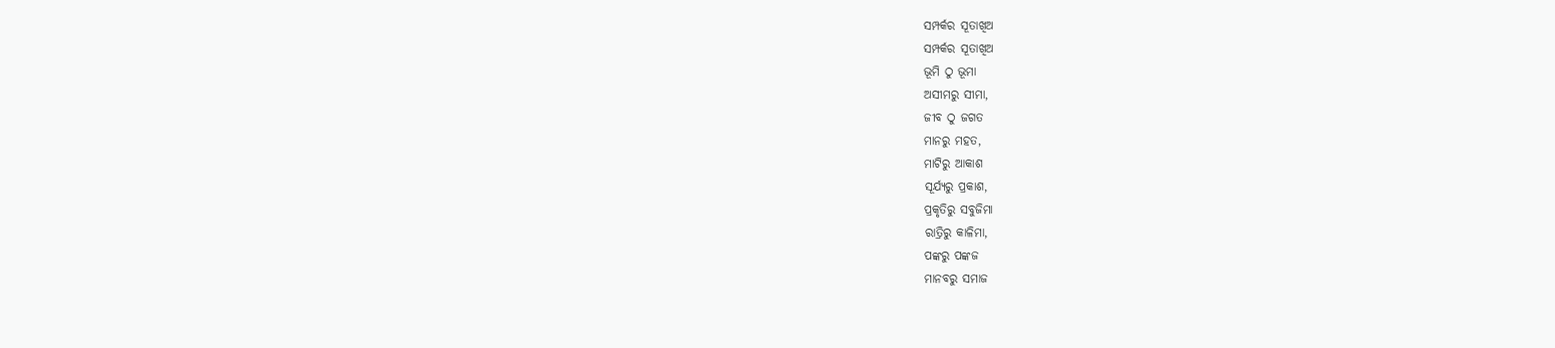ସମ୍ପର୍କର ସୂତାଖିଅ
ସମ୍ପର୍କର ସୂତାଖିଅ
ଭୂମି ଠୁ ଭୂମା
ଅସୀମରୁ ସୀମା,
ଜୀବ ଠୁ ଜଗତ
ମାନରୁ ମହତ,
ମାଟିରୁ ଆକାଶ
ସୂର୍ଯ୍ୟରୁ ପ୍ରକାଶ,
ପ୍ରକୃତିରୁ ସବୁଜିମା
ରାତ୍ରିରୁ କାଳିମା,
ପଙ୍କରୁ ପଙ୍କଜ
ମାନବରୁ ସମାଜ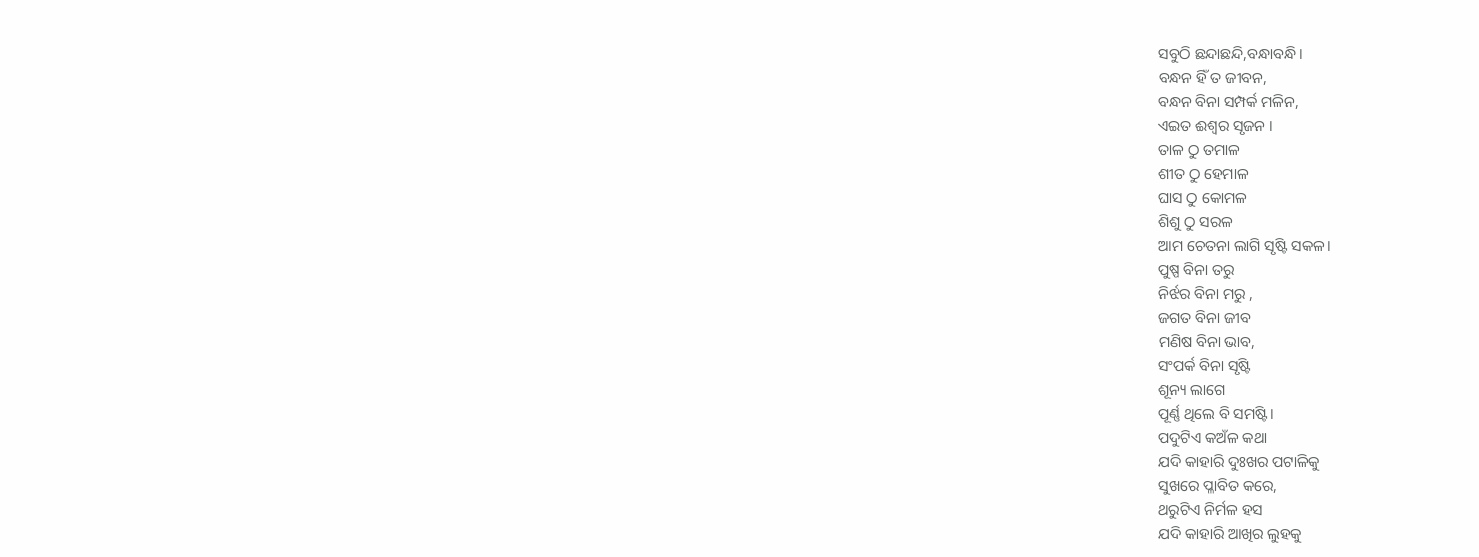ସବୁଠି ଛନ୍ଦାଛନ୍ଦି,ବନ୍ଧାବନ୍ଧି।
ବନ୍ଧନ ହିଁ ତ ଜୀବନ,
ବନ୍ଧନ ବିନା ସମ୍ପର୍କ ମଳିନ,
ଏଇତ ଈଶ୍ବର ସୃଜନ ।
ତାଳ ଠୁ ତମାଳ
ଶୀତ ଠୁ ହେମାଳ
ଘାସ ଠୁ କୋମଳ
ଶିଶୁ ଠୁ ସରଳ
ଆମ ଚେତନା ଲାଗି ସୃଷ୍ଟି ସକଳ।
ପୁଷ୍ପ ବିନା ତରୁ
ନିର୍ଝର ବିନା ମରୁ ,
ଜଗତ ବିନା ଜୀବ
ମଣିଷ ବିନା ଭାବ,
ସଂପର୍କ ବିନା ସୃଷ୍ଟି
ଶୂନ୍ୟ ଲାଗେ
ପୂର୍ଣ୍ଣ ଥିଲେ ବି ସମଷ୍ଟି।
ପଦୁଟିଏ କଅଁଳ କଥା
ଯଦି କାହାରି ଦୁଃଖର ପଟାଳିକୁ
ସୁଖରେ ପ୍ଳାବିତ କରେ,
ଥରୁଟିଏ ନିର୍ମଳ ହସ
ଯଦି କାହାରି ଆଖିର ଲୁହକୁ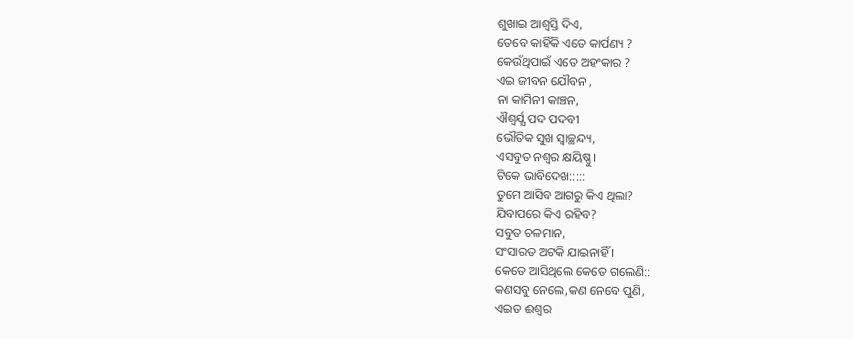ଶୁଖାଇ ଆଶ୍ବସ୍ତି ଦିଏ,
ତେବେ କାହିଁକି ଏତେ କାର୍ପଣ୍ୟ ?
କେଉଁଥିପାଇଁ ଏତେ ଅହଂକାର ?
ଏଇ ଜୀବନ ଯୌବନ ,
ନା କାମିନୀ କାଞ୍ଚନ,
ଐଶ୍ବର୍ଯ୍ଯ ପଦ ପଦବୀ
ଭୌତିକ ସୁଖ ସ୍ବାଚ୍ଛନ୍ଦ୍ୟ,
ଏସବୁତ ନଶ୍ବର କ୍ଷୟିଷ୍ଣୁ।
ଟିକେ ଭାବିଦେଖ:::::
ତୁମେ ଆସିବ ଆଗରୁ କିଏ ଥିଲା?
ଯିବାପରେ କିଏ ରହିବ?
ସବୁତ ଚଳମାନ,
ସଂସାରତ ଅଟକି ଯାଇନାହିଁ ।
କେତେ ଆସିଥିଲେ କେତେ ଗଲେଣି::
କଣସବୁ ନେଲେ,କଣ ନେବେ ପୁଣି,
ଏଇତ ଈଶ୍ବର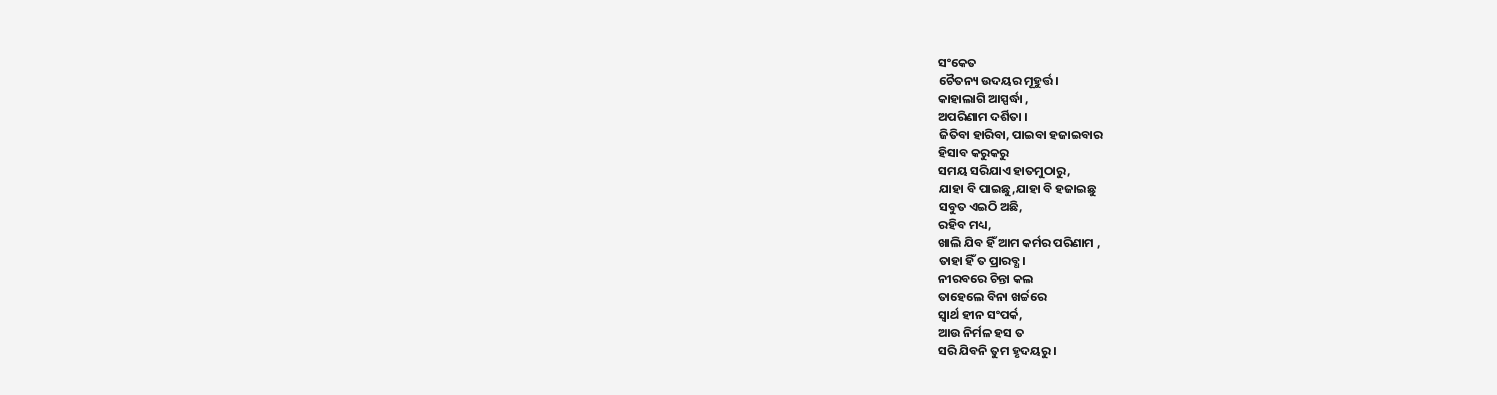ସଂକେତ
ଚୈତନ୍ୟ ଉଦୟର ମୂହୁର୍ତ୍ତ।
କାହାଲାଗି ଆସ୍ପର୍ଦ୍ଧା ,
ଅପରିଣାମ ଦର୍ଶିତା ।
ଜିତିବା ହାରିବା, ପାଇବା ହଜାଇବାର
ହିସାବ କରୁକରୁ
ସମୟ ସରିଯାଏ ହାତମୁଠାରୁ,
ଯାହା ବି ପାଇଛୁ,ଯାହା ବି ହଜାଇଛୁ
ସବୁତ ଏଇଠି ଅଛି,
ରହିବ ମଧ୍ୟ,
ଖାଲି ଯିବ ହିଁ ଆମ କର୍ମର ପରିଣାମ ,
ତାହା ହିଁ ତ ପ୍ରାରବ୍ଧ।
ନୀରବରେ ଚିନ୍ତା କଲ
ତାହେଲେ ବିନା ଖର୍ଚ୍ଚରେ
ସ୍ବାର୍ଥ ହୀନ ସଂପର୍କ,
ଆଉ ନିର୍ମଳ ହସ ତ
ସରି ଯିବନି ତୁମ ହୃଦୟରୁ ।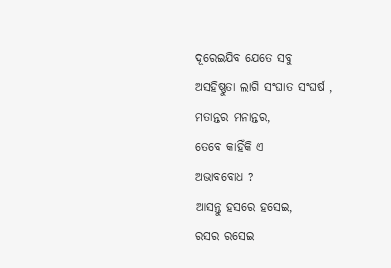ଦୂରେଇଯିବ ଯେତେ ସବୁ
ଅସହିଷ୍ଣୁତା ଲାଗି ସଂଘାତ ସଂଘର୍ଷ ,
ମତାନ୍ତର ମନାନ୍ତର,
ତେବେ କାହିଁକି ଏ
ଅଭାବବୋଧ ?
ଆସନ୍ତୁ ହସରେ ହସେଇ,
ରସର ରସେଇ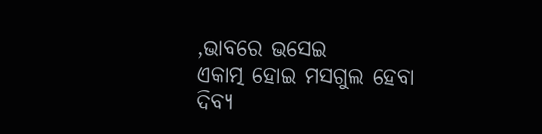,ଭାବରେ ଭସେଇ
ଏକାତ୍ମ ହୋଇ ମସଗୁଲ ହେବା
ଦିବ୍ୟ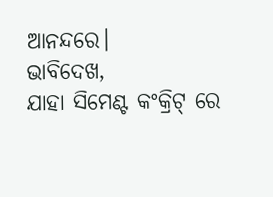ଆନନ୍ଦରେ।
ଭାବିଦେଖ,
ଯାହା ସିମେଣ୍ଟ କଂକ୍ରିଟ୍ ରେ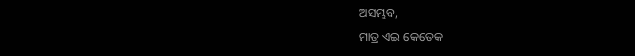ଅସମ୍ଭବ,
ମାତ୍ର ଏଇ କେତେକ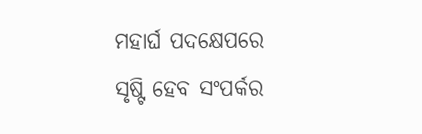ମହାର୍ଘ ପଦକ୍ଷେପରେ
ସୃଷ୍ଟି ହେବ ସଂପର୍କର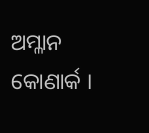ଅମ୍ଳାନ କୋଣାର୍କ ।